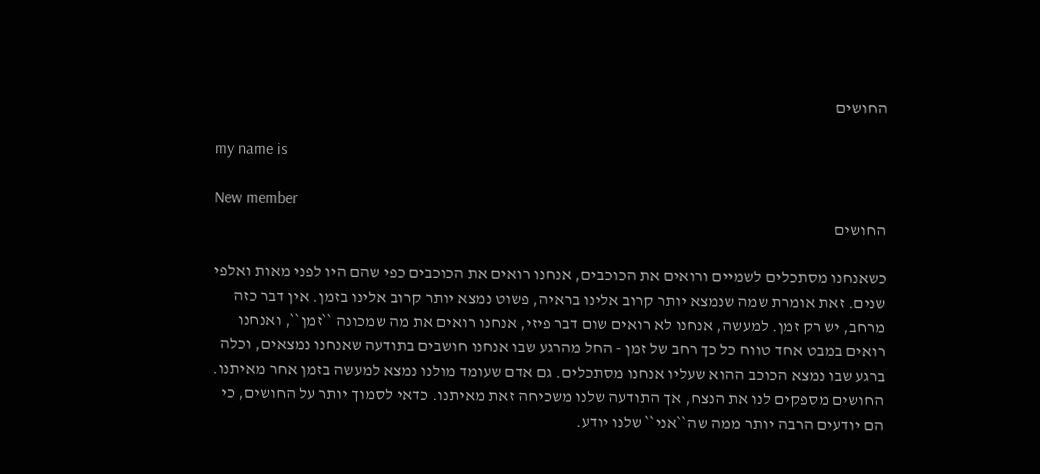החושים

my name is

New member
החושים

כשאנחנו מסתכלים לשמיים ורואים את הכוכבים, אנחנו רואים את הכוכבים כפי שהם היו לפני מאות ואלפי שנים. זאת אומרת שמה שנמצא יותר קרוב אלינו בראיה, פשוט נמצא יותר קרוב אלינו בזמן. אין דבר כזה מרחב, יש רק זמן. למעשה, אנחנו לא רואים שום דבר פיזי, אנחנו רואים את מה שמכונה ``זמן``, ואנחנו רואים במבט אחד טווח כל כך רחב של זמן - החל מהרגע שבו אנחנו חושבים בתודעה שאנחנו נמצאים, וכלה ברגע שבו נמצא הכוכב ההוא שעליו אנחנו מסתכלים. גם אדם שעומד מולנו נמצא למעשה בזמן אחר מאיתנו. החושים מספקים לנו את הנצח, אך התודעה שלנו משכיחה זאת מאיתנו. כדאי לסמוך יותר על החושים, כי הם יודעים הרבה יותר ממה שה``אני`` שלנו יודע.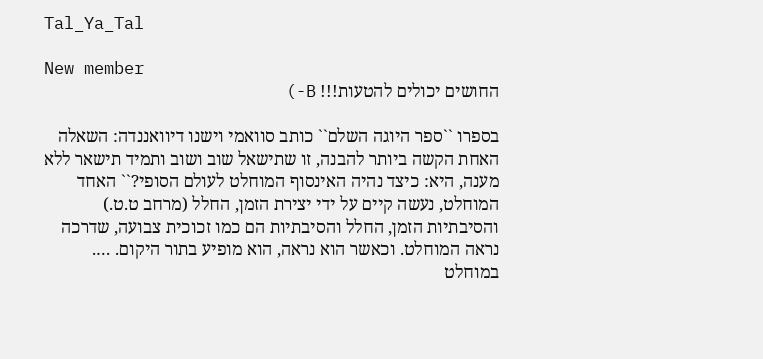Tal_Ya_Tal

New member
החושים יכולים להטעות!!! B-)

בספרו ``ספר היוגה השלם`` כותב סוואמי וישנו דיוואננדה: השאלה האחת הקשה ביותר להבנה, זו שתישאל שוב ושוב ותמיד תישאר ללא מענה, היא: כיצד נהיה האינסוף המוחלט לעולם הסופי?`` האחד המוחלט, נעשה קיים על ידי יצירת הזמן, החלל (מרחב ט.ט.) והסיבתיות הזמן, החלל והסיבתיות הם כמו זכוכית צבועה, שדרכה נראה המוחלט. וכאשר הוא נראה, הוא מופיע בתור היקום. …. במוחלט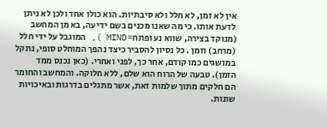אין לא זמן, לא חלל ולא סיבתיות. הוא כולו אחד ולכן לא ניתן לדעת אותו. כי מה שאנו מכנים בשם ידיעה, בא מן המחשב (מנוקד בצירה, שווא נע ופתח= MIND ), המוגבל על ידי חלל (מרחב) וזמן . כל נסיון להסביר כיצד נהפך המוחלט סופי, נתקל במושגים כמו קודם, אחר כך, לפני ואחרי. (כאן נכנס ממד הזמן). טבעה של הרוח הוא שלם, ללא חלוקה. והמחשב והחומר הם חלקים מתוך שלמות זאת, אשר מתגלים בדרגות ובאיכויות שונות.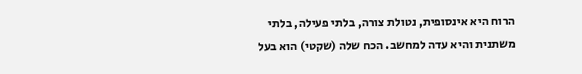הרוח היא אינסופית, נטולת צורה, בלתי פעילה, בלתי משתנית והיא עדה למחשב. הכח שלה (שקטי) הוא בעל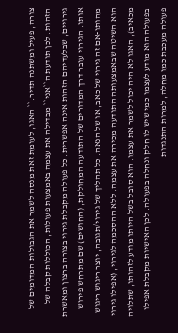צורה, פעיל ומשתנה תדיר.`` האגו, לעומת זאת מנסה לשמר את הגבולות המדומים של הזהות. לכן תודעת ה``אני`` מבדילה את עצמה באמצעות פעולות, הכוללות קבלה של גירויים, שבלעדיהם הזהות אינה אפשרית. כל פעולה מקבלת גירוי בצורה ברצון ומאשרת אותו. הגירוי עובר דרך המדורים של התודעה המחולקת, (החושים) שם מתרחש פירוש מהותו-אם זה גירוי של כאב, או של הנאה. כל תהליך של גירוי/תגובה, יוצר ריגוש ריגוש הוא השיטה שבאמצעותה התודעה מכירה את עצמה. ללא ההסכמה לגירוי, (אפילו גירוי מכאיב), האגו לא היה יכול לשמר את עצמו. הוא סובל בשל היותו מודע לזהותו, שתלויה בפעולה הוא מודע לעצמו כמי שיש לו חלק ונחלה בפעולה. לכן האישיות מקבלת אפילו פעולה מעכבת כמו מחלה, למרות התנגדות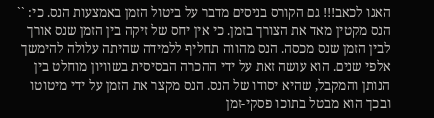האגו לכאב!!! גם הקורס בניסים מדבר על ביטול הזמן באמצעות הנס. כי: `` הנס מקטין מאד את הצורך בזמן. כי אין יחס של זיקה בין הזמן שנס אורך לבין הזמן שנס מכסה. הנס מהווה תחליף ללמידה שהיתה עלולה להימשך אלפי שנים. הוא עושה זאת על ידי ההכרה הבסיסית בשוויון מוחלט בין הנותן והמקבל, שהיא יסודו של הנס. הנס מקצר את הזמן על ידי מיטוטו ובכך הוא מבטל בתוכו פסקי-זמן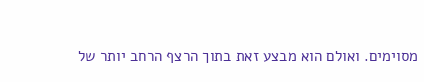מסוימים. ואולם הוא מבצע זאת בתוך הרצף הרחב יותר של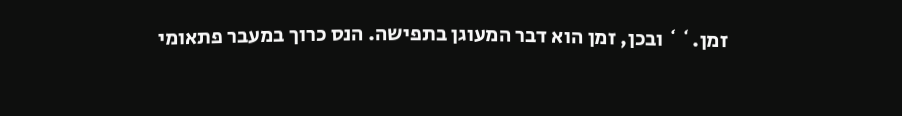זמן.`` ובכן, זמן הוא דבר המעוגן בתפישה. הנס כרוך במעבר פתאומי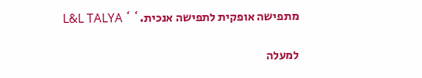מתפישה אופקית לתפישה אנכית.`` L&L TALYA

למעלה